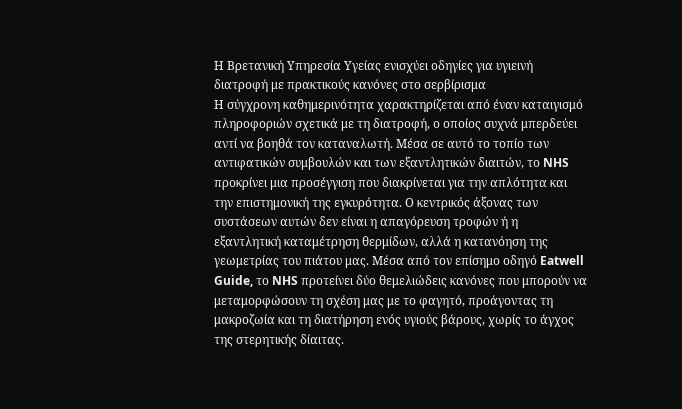Η Βρετανική Υπηρεσία Υγείας ενισχύει οδηγίες για υγιεινή διατροφή με πρακτικούς κανόνες στο σερβίρισμα
Η σύγχρονη καθημερινότητα χαρακτηρίζεται από έναν καταιγισμό πληροφοριών σχετικά με τη διατροφή, ο οποίος συχνά μπερδεύει αντί να βοηθά τον καταναλωτή. Μέσα σε αυτό το τοπίο των αντιφατικών συμβουλών και των εξαντλητικών διαιτών, το NHS προκρίνει μια προσέγγιση που διακρίνεται για την απλότητα και την επιστημονική της εγκυρότητα. Ο κεντρικός άξονας των συστάσεων αυτών δεν είναι η απαγόρευση τροφών ή η εξαντλητική καταμέτρηση θερμίδων, αλλά η κατανόηση της γεωμετρίας του πιάτου μας. Μέσα από τον επίσημο οδηγό Eatwell Guide, το NHS προτείνει δύο θεμελιώδεις κανόνες που μπορούν να μεταμορφώσουν τη σχέση μας με το φαγητό, προάγοντας τη μακροζωία και τη διατήρηση ενός υγιούς βάρους, χωρίς το άγχος της στερητικής δίαιτας.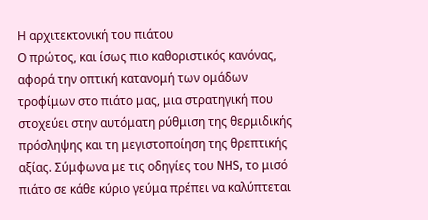Η αρχιτεκτονική του πιάτου
Ο πρώτος, και ίσως πιο καθοριστικός κανόνας, αφορά την οπτική κατανομή των ομάδων τροφίμων στο πιάτο μας, μια στρατηγική που στοχεύει στην αυτόματη ρύθμιση της θερμιδικής πρόσληψης και τη μεγιστοποίηση της θρεπτικής αξίας. Σύμφωνα με τις οδηγίες του NHS, το μισό πιάτο σε κάθε κύριο γεύμα πρέπει να καλύπτεται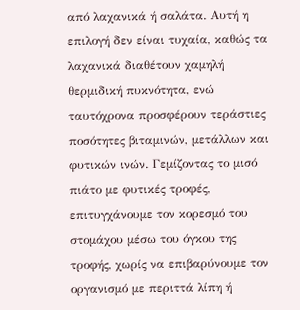από λαχανικά ή σαλάτα. Αυτή η επιλογή δεν είναι τυχαία, καθώς τα λαχανικά διαθέτουν χαμηλή θερμιδική πυκνότητα, ενώ ταυτόχρονα προσφέρουν τεράστιες ποσότητες βιταμινών, μετάλλων και φυτικών ινών. Γεμίζοντας το μισό πιάτο με φυτικές τροφές, επιτυγχάνουμε τον κορεσμό του στομάχου μέσω του όγκου της τροφής, χωρίς να επιβαρύνουμε τον οργανισμό με περιττά λίπη ή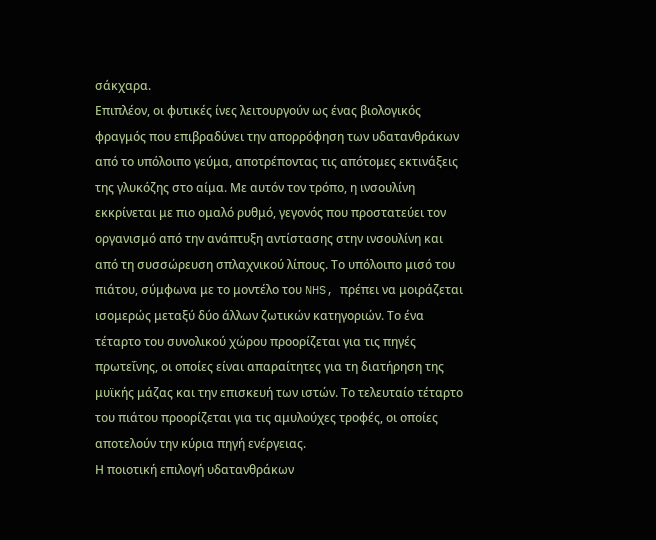σάκχαρα.
Επιπλέον, οι φυτικές ίνες λειτουργούν ως ένας βιολογικός φραγμός που επιβραδύνει την απορρόφηση των υδατανθράκων από το υπόλοιπο γεύμα, αποτρέποντας τις απότομες εκτινάξεις της γλυκόζης στο αίμα. Με αυτόν τον τρόπο, η ινσουλίνη εκκρίνεται με πιο ομαλό ρυθμό, γεγονός που προστατεύει τον οργανισμό από την ανάπτυξη αντίστασης στην ινσουλίνη και από τη συσσώρευση σπλαχνικού λίπους. Το υπόλοιπο μισό του πιάτου, σύμφωνα με το μοντέλο του NHS, πρέπει να μοιράζεται ισομερώς μεταξύ δύο άλλων ζωτικών κατηγοριών. Το ένα τέταρτο του συνολικού χώρου προορίζεται για τις πηγές πρωτεΐνης, οι οποίες είναι απαραίτητες για τη διατήρηση της μυϊκής μάζας και την επισκευή των ιστών. Το τελευταίο τέταρτο του πιάτου προορίζεται για τις αμυλούχες τροφές, οι οποίες αποτελούν την κύρια πηγή ενέργειας.
Η ποιοτική επιλογή υδατανθράκων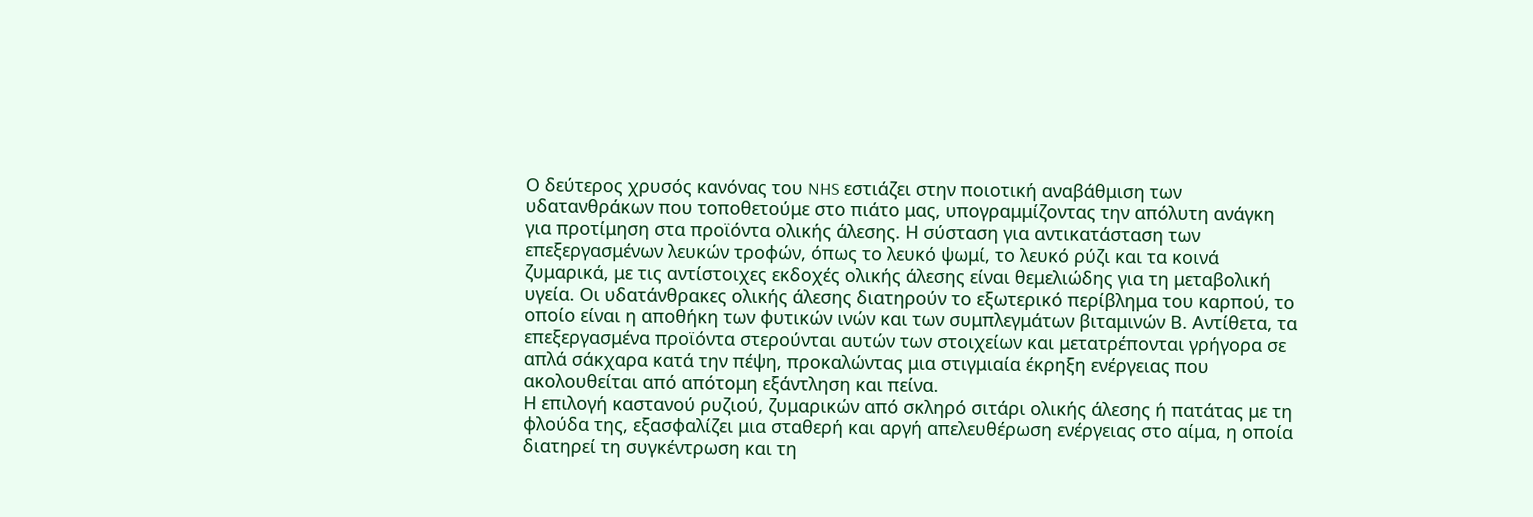Ο δεύτερος χρυσός κανόνας του NHS εστιάζει στην ποιοτική αναβάθμιση των υδατανθράκων που τοποθετούμε στο πιάτο μας, υπογραμμίζοντας την απόλυτη ανάγκη για προτίμηση στα προϊόντα ολικής άλεσης. Η σύσταση για αντικατάσταση των επεξεργασμένων λευκών τροφών, όπως το λευκό ψωμί, το λευκό ρύζι και τα κοινά ζυμαρικά, με τις αντίστοιχες εκδοχές ολικής άλεσης είναι θεμελιώδης για τη μεταβολική υγεία. Οι υδατάνθρακες ολικής άλεσης διατηρούν το εξωτερικό περίβλημα του καρπού, το οποίο είναι η αποθήκη των φυτικών ινών και των συμπλεγμάτων βιταμινών Β. Αντίθετα, τα επεξεργασμένα προϊόντα στερούνται αυτών των στοιχείων και μετατρέπονται γρήγορα σε απλά σάκχαρα κατά την πέψη, προκαλώντας μια στιγμιαία έκρηξη ενέργειας που ακολουθείται από απότομη εξάντληση και πείνα.
Η επιλογή καστανού ρυζιού, ζυμαρικών από σκληρό σιτάρι ολικής άλεσης ή πατάτας με τη φλούδα της, εξασφαλίζει μια σταθερή και αργή απελευθέρωση ενέργειας στο αίμα, η οποία διατηρεί τη συγκέντρωση και τη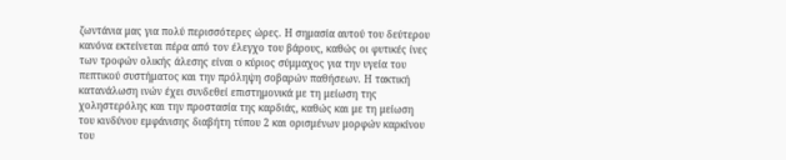ζωντάνια μας για πολύ περισσότερες ώρες. Η σημασία αυτού του δεύτερου κανόνα εκτείνεται πέρα από τον έλεγχο του βάρους, καθώς οι φυτικές ίνες των τροφών ολικής άλεσης είναι ο κύριος σύμμαχος για την υγεία του πεπτικού συστήματος και την πρόληψη σοβαρών παθήσεων. Η τακτική κατανάλωση ινών έχει συνδεθεί επιστημονικά με τη μείωση της χοληστερόλης και την προστασία της καρδιάς, καθώς και με τη μείωση του κινδύνου εμφάνισης διαβήτη τύπου 2 και ορισμένων μορφών καρκίνου του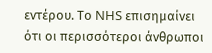εντέρου. Το NHS επισημαίνει ότι οι περισσότεροι άνθρωποι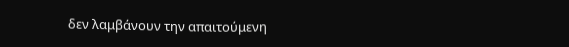δεν λαμβάνουν την απαιτούμενη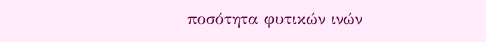ποσότητα φυτικών ινών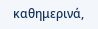καθημερινά,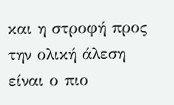και η στροφή προς την ολική άλεση είναι ο πιο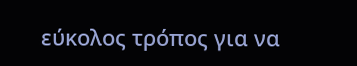εύκολος τρόπος για να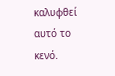καλυφθεί αυτό το κενό.